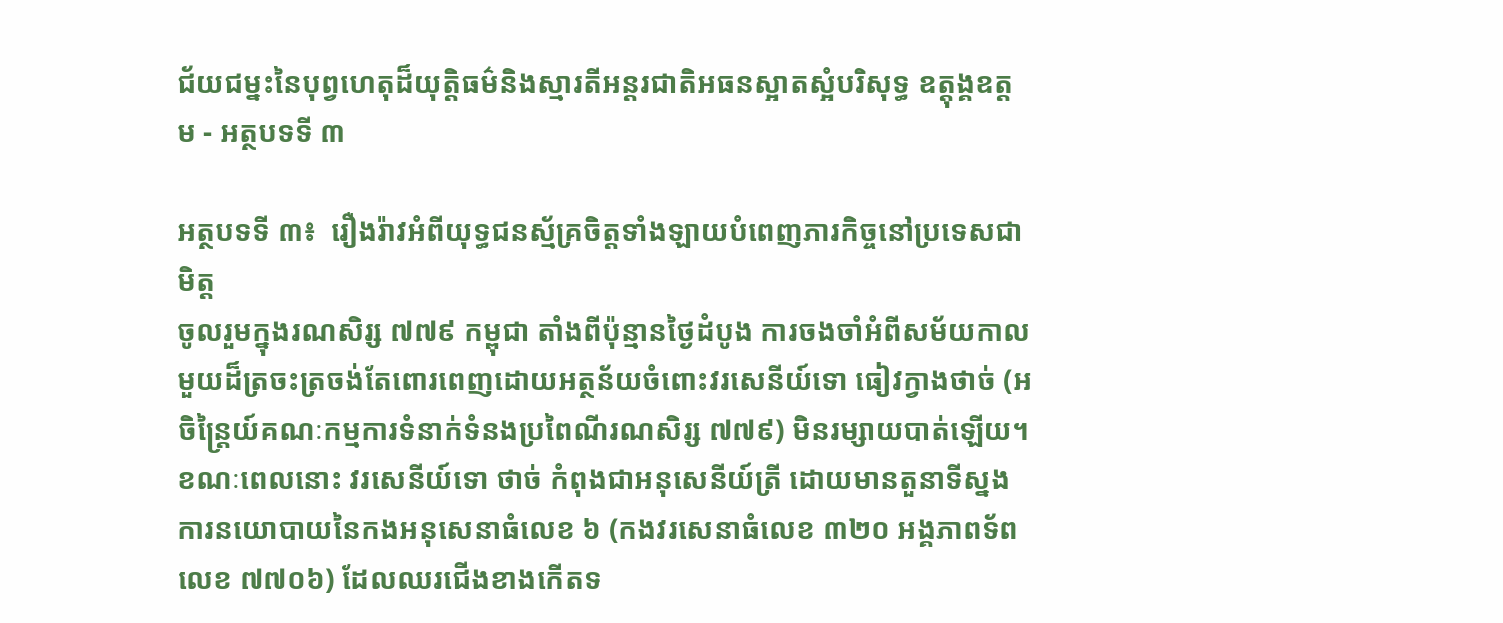ជ័យជម្នះនៃបុព្វហេតុដ៏យុត្តិធម៌និងស្មារតីអន្តរជាតិអធនស្អាតស្អំបរិសុទ្ធ ឧត្តុង្គឧត្តម - អត្ថបទទី ៣

អត្ថបទទី ៣៖  រឿងរ៉ាវអំពីយុទ្ធជនស្ម័គ្រចិត្តទាំងឡាយបំពេញភារកិច្ចនៅប្រទេសជាមិត្ត
ចូលរួមក្នុងរណសិរ្ស ៧៧៩ កម្ពុជា តាំងពីប៉ុន្មានថ្ងៃដំបូង ការចងចាំអំពីសម័យកាលមួយដ៏ត្រចះត្រចង់តែពោរពេញដោយអត្ថន័យចំពោះវរសេនីយ៍ទោ ធៀវក្វាងថាច់ (អចិន្ត្រៃយ៍គណៈកម្មការទំនាក់ទំនងប្រពៃណីរណសិរ្ស ៧៧៩) មិនរម្សាយបាត់ឡើយ។ ខណៈពេលនោះ វរសេនីយ៍ទោ ថាច់ កំពុងជាអនុសេនីយ៍ត្រី ដោយមានតួនាទីស្នងការនយោបាយនៃកងអនុសេនាធំលេខ ៦ (កងវរសេនាធំលេខ ៣២០ អង្គភាពទ័ពលេខ ៧៧០៦) ដែលឈរជើងខាងកើតទ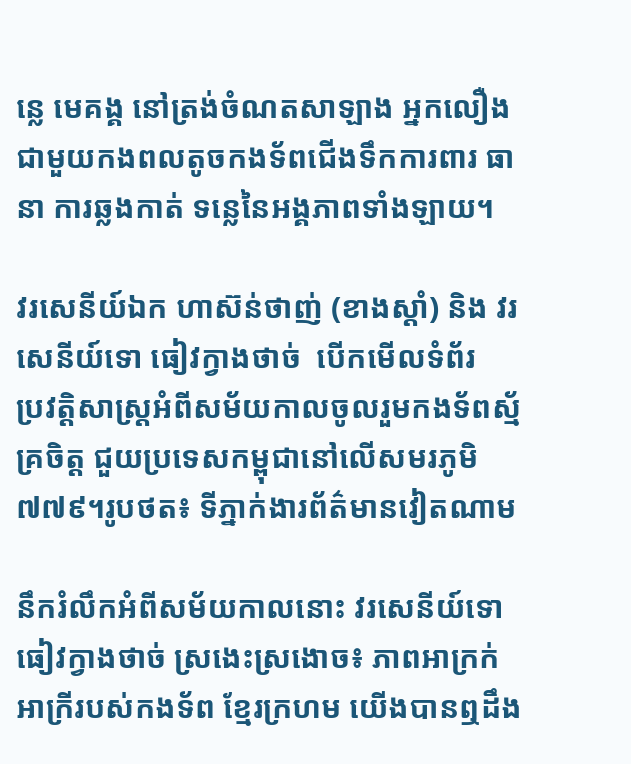ន្លេ មេគង្គ នៅត្រង់ចំណតសាឡាង អ្នកលឿង ជាមួយកងពលតូចកងទ័ពជើងទឹកការពារ ធានា ការឆ្លងកាត់ ទន្លេនៃអង្គភាពទាំងឡាយ។

វរសេនីយ៍ឯក ហាស៊ន់ថាញ់ (ខាងស្តាំ) និង វរសេនីយ៍ទោ ធៀវក្វាងថាច់  បើកមើលទំព័រ
ប្រវត្ដិសាស្ដ្រអំពីសម័យកាលចូលរួមកងទ័ពស្ម័គ្រចិត្ត ជួយប្រទេសកម្ពុជានៅលើសមរភូមិ ៧៧៩។រូបថត៖ ទីភ្នាក់ងារព័ត៌មានវៀតណាម

នឹករំលឹកអំពីសម័យកាលនោះ វរសេនីយ៍ទោ ធៀវក្វាងថាច់ ស្រងេះស្រងោច៖ ភាពអាក្រក់អាក្រីរបស់កងទ័ព ខ្មែរក្រហម យើងបានឮដឹង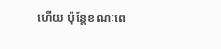ហើយ ប៉ុន្តែខណៈពេ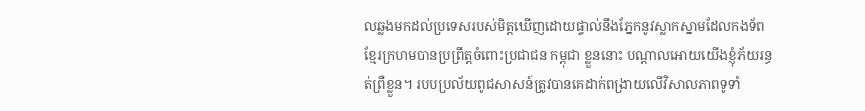លឆ្លងមកដល់ប្រទេសរបស់មិត្តឃើញដោយផ្ទាល់នឹងភ្នែកនូវស្លាកស្នាមដែលកងទ័ពខ្មែរក្រហមបានប្រព្រឹត្តចំពោះប្រជាជន កម្ពុជា ខ្លួននោះ បណ្តាលអោយយើងខ្ញុំភ័យរន្ធត់ព្រឺខ្លួន។ របបប្រល័យពូជសាសន៍ត្រូវបានគេដាក់ពង្រាយលើវិសាលភាពទូទាំ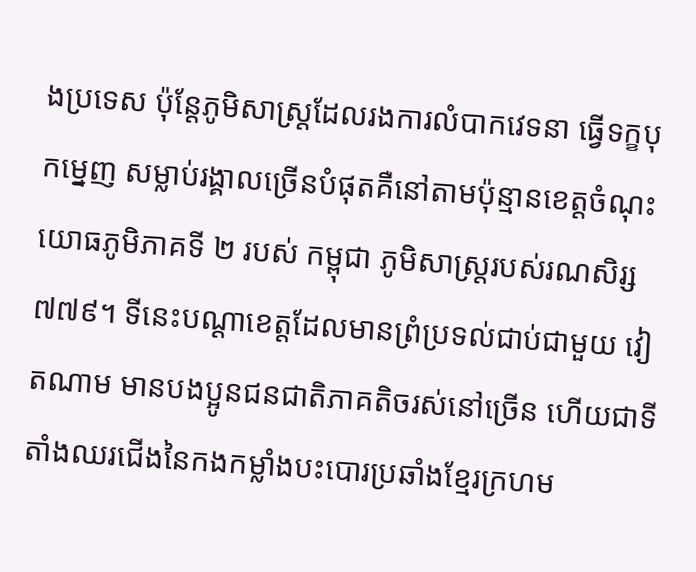ងប្រទេស ប៉ុន្តែភូមិសាស្ត្រដែលរងការលំបាកវេទនា ធ្វើទក្ខបុកម្នេញ សម្លាប់រង្គាលច្រើនបំផុតគឺនៅតាមប៉ុន្មានខេត្តចំណុះយោធភូមិភាគទី ២ របស់ កម្ពុជា ភូមិសាស្ត្ររបស់រណសិរ្ស ៧៧៩។ ទីនេះបណ្ដាខេត្តដែលមានព្រំប្រទល់ជាប់ជាមួយ វៀតណាម មានបងប្អូនជនជាតិភាគតិចរស់នៅច្រើន ហើយជាទីតាំងឈរជើងនៃកងកម្លាំងបះបោរប្រឆាំងខ្មែរក្រហម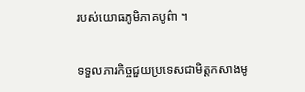របស់យោធភូមិភាគបូព៌ា ។

ទទួលភារកិច្ចជួយប្រទេសជាមិត្តកសាងមូ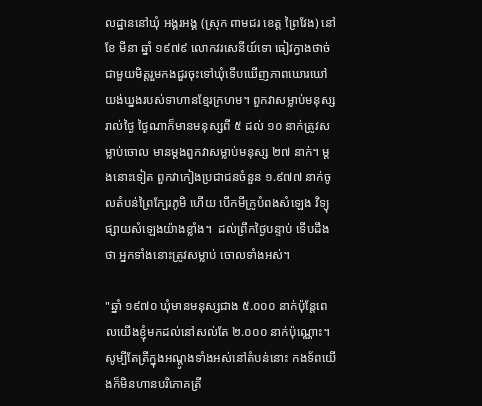លដ្ឋាននៅឃុំ អង្គរអង្គ (ស្រុក ពាមជរ ខេត្ត ព្រៃវែង) នៅខែ មីនា ឆ្នាំ ១៩៧៩ លោកវរសេនីយ៍ទោ ធៀវក្វាងថាច់ ជាមួយមិត្តរួមកងជួរចុះទៅឃុំទើបឃើញភាពឃោរឃៅយង់ឃ្នងរបស់ទាហានខ្មែរក្រហម។ ពួកវាសម្លាប់មនុស្សរាល់ថ្ងៃ ថ្ងៃណាក៏មានមនុស្សពី ៥ ដល់ ១០ នាក់ត្រូវសម្លាប់ចោល មានម្តងពួកវាសម្លាប់មនុស្ស ២៧ នាក់។ ម្តងនោះទៀត ពួកវាកៀងប្រជាជនចំនួន ១.៩៧៧ នាក់ចូលតំបន់ព្រៃក្បែរភូមិ ហើយ បើកមីក្រូបំពងសំឡេង វិទ្យុផ្សាយសំឡេងយ៉ាងខ្លាំង។  ដល់ព្រឹកថ្ងៃបន្ទាប់ ទើបដឹងថា អ្នកទាំងនោះត្រូវសម្លាប់ ចោលទាំងអស់។

"ឆ្នាំ ១៩៧០ ឃុំមានមនុស្សជាង ៥.០០០ នាក់ប៉ុន្តែពេលយើងខ្ញុំមកដល់នៅសល់តែ ២.០០០ នាក់ប៉ុណ្ណោះ។ សូម្បីតែត្រីក្នុងអណ្តូងទាំងអស់នៅតំបន់នោះ កងទ័ពយើងក៏មិនហានបរិភោគត្រី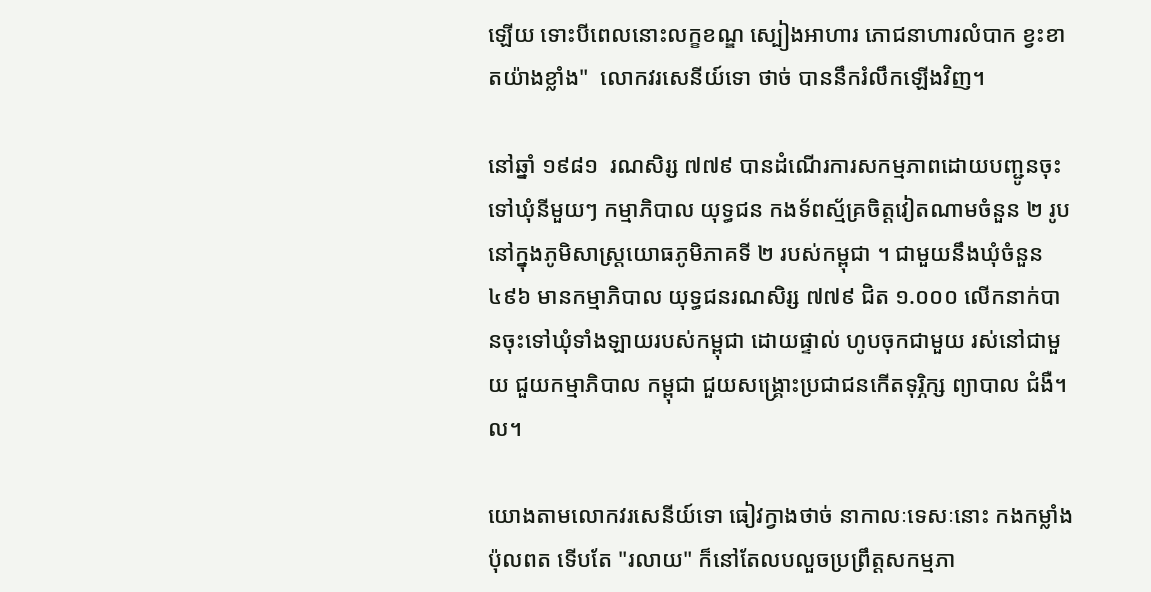ឡើយ ទោះបីពេលនោះលក្ខខណ្ឌ ស្បៀងអាហារ ភោជនាហារលំបាក ខ្វះខាតយ៉ាងខ្លាំង"  លោកវរសេនីយ៍ទោ ថាច់ បាននឹករំលឹកឡើងវិញ។

នៅឆ្នាំ ១៩៨១  រណសិរ្ស ៧៧៩ បានដំណើរការសកម្មភាពដោយបញ្ជូនចុះទៅឃុំនីមួយៗ កម្មាភិបាល យុទ្ធជន កងទ័ពស្ម័គ្រចិត្តវៀតណាមចំនួន ២ រូបនៅក្នុងភូមិសាស្ត្រយោធភូមិភាគទី ២ របស់កម្ពុជា ។ ជាមួយនឹងឃុំចំនួន ៤៩៦ មានកម្មាភិបាល យុទ្ធជនរណសិរ្ស ៧៧៩ ជិត ១.០០០ លើកនាក់បានចុះទៅឃុំទាំងឡាយរបស់កម្ពុជា ដោយផ្ទាល់ ហូបចុកជាមួយ រស់នៅជាមួយ ជួយកម្មាភិបាល កម្ពុជា ជួយសង្គ្រោះប្រជាជនកើតទុរ្ភិក្ស ព្យាបាល ជំងឺ។ល។

យោងតាមលោកវរសេនីយ៍ទោ ធៀវក្វាងថាច់ នាកាលៈទេសៈនោះ កងកម្លាំង ប៉ុលពត ទើបតែ "រលាយ" ក៏នៅតែលបលួចប្រព្រឹត្តសកម្មភា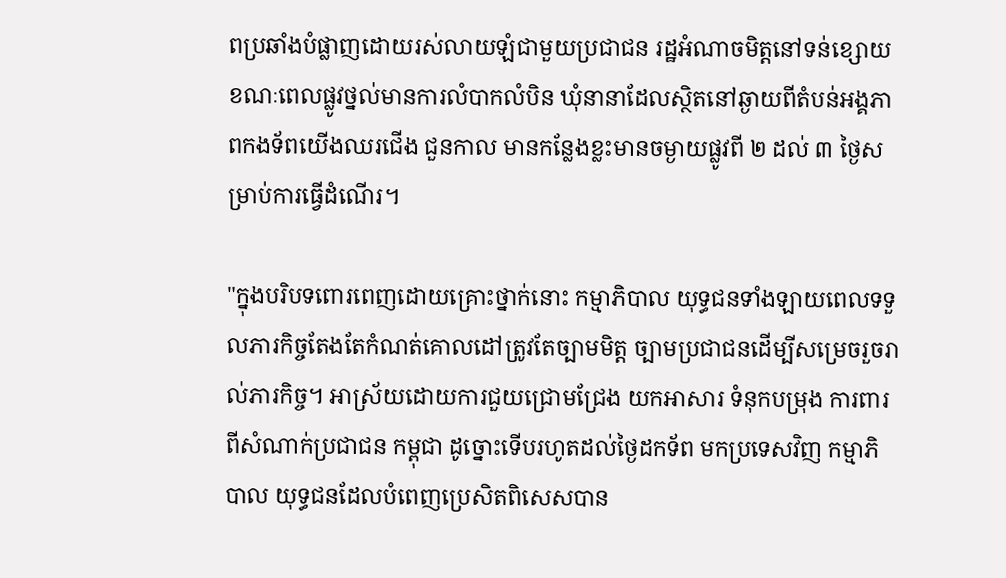ពប្រឆាំងបំផ្លាញដោយរស់លាយឡំជាមួយប្រជាជន រដ្ឋអំណាចមិត្តនៅទន់ខ្សោយ ខណៈពេលផ្លូវថ្នល់មានការលំបាកលំបិន ឃុំនានាដែលស្ថិតនៅឆ្ងាយពីតំបន់អង្គភាពកងទ័ពយើងឈរជើង ជួនកាល មានកន្លែងខ្លះមានចម្ងាយផ្លូវពី ២ ដល់ ៣ ថ្ងៃសម្រាប់ការធ្វើដំណើរ។

"ក្នុងបរិបទពោរពេញដោយគ្រោះថ្នាក់នោះ កម្មាភិបាល យុទ្ធជនទាំងឡាយពេលទទួលភារកិច្ចតែងតែកំណត់គោលដៅត្រូវតែច្បាមមិត្ត ច្បាមប្រជាជនដើម្បីសម្រេចរួចរាល់ភារកិច្ច។ អាស្រ័យដោយការជួយជ្រោមជ្រែង យកអាសារ ទំនុកបម្រុង ការពារពីសំណាក់ប្រជាជន កម្ពុជា ដូច្នោះទើបរហូតដល់ថ្ងៃដកទ័ព មកប្រទេសវិញ កម្មាភិបាល យុទ្ធជនដែលបំពេញប្រេសិតពិសេសបាន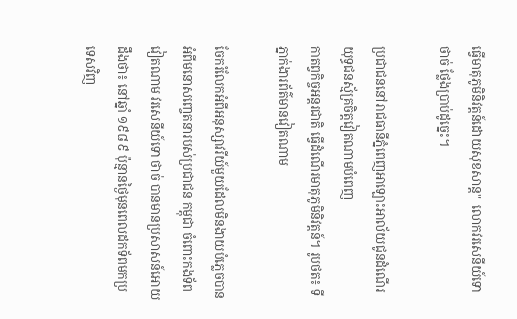ធ្វើមាតុភូមិនិវត្តន៍ដោយសុខសាន្ត"  លោកវរសេនីយ៍ទោ ថាច់ ថ្លែងប្រាប់ដូច្នេះ។

ប្រជាជននៅរាជធានីភ្នំពេញអាឡោះអាល័យជូនដំណើរយុទ្ធជនស្ម័គ្រចិត្តវៀតណាមបំពេញ
កាតព្វកិច្ចអន្តរជាតិ ធ្វើដំណើរមាតុភូមិនិវត្តន៍។ រូបថត៖ ទីភ្នាក់ងារព័ត៌មានវៀតណាម

ចែករំលែកអំពីអនុស្សាវរីយ៍មួយដែលមិនងាយបំភ្លេចបានអំពីមនោសញ្ចេតនារបស់ប្រជាជន កម្ពុជា ចំពោះកងទ័ព វៀតណាម វរសេនីយ៍ទោ ថាច់ បានមានប្រសាសន៍អោយដឹងថា៖ នៅឆ្នាំ ១៩៨៩ ប៉ុន្មានថ្ងៃមុនពេលដកទ័ពមកប្រទេសវិញ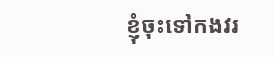ខ្ញុំចុះទៅកងវរ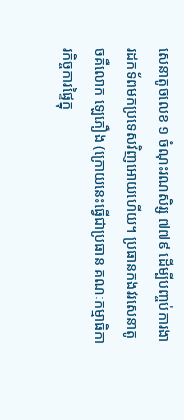សេនាតូចលេខ ១ ចំណុះរណសិរ្ស ៧៧៩ ដើម្បីបញ្ចប់ការងារដកទ័ពមកប្រទេសវិញអោយហើយ។ ប្រធានកងវរសេនាតូចគឺលោក ឡេភឿង (ក្រោយនេះធ្វើជាប្រធាន គណៈកម្មាធិការកិច្ចការផ្ទៃក្នុ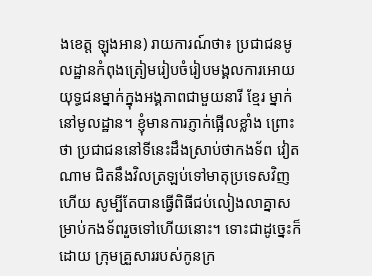ងខេត្ត ឡុងអាន) រាយការណ៍ថា៖ ប្រជាជនមូលដ្ឋានកំពុងត្រៀមរៀបចំរៀបមង្គលការអោយយុទ្ធជនម្នាក់ក្នុងអង្គភាពជាមួយនារី ខ្មែរ ម្នាក់នៅមូលដ្ឋាន។ ខ្ញុំមានការភ្ញាក់ផ្អើលខ្លាំង ព្រោះថា ប្រជាជននៅទីនេះដឹងស្រាប់ថាកងទ័ព វៀតណាម ជិតនឹងវិលត្រឡប់ទៅមាតុប្រទេសវិញហើយ សូម្បីតែបានធ្វើពិធីជប់លៀងលាគ្នាសម្រាប់កងទ័ពរួចទៅហើយនោះ។ ទោះជាដូច្នេះក៏ដោយ ក្រុមគ្រួសាររបស់កូនក្រ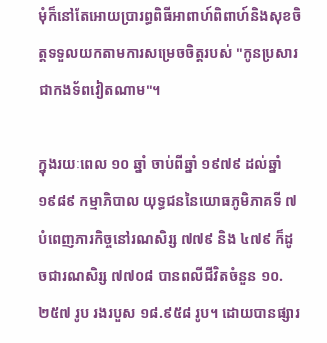មុំក៏នៅតែអោយប្រារព្ធពិធីអាពាហ៍ពិពាហ៍និងសុខចិត្តទទួលយកតាមការសម្រេចចិត្តរបស់ "កូនប្រសារជាកងទ័ពវៀតណាម"។

ក្នុងរយៈពេល ១០ ឆ្នាំ ចាប់ពីឆ្នាំ ១៩៧៩ ដល់ឆ្នាំ ១៩៨៩ កម្មាភិបាល យុទ្ធជននៃយោធភូមិភាគទី ៧ បំពេញភារកិច្ចនៅរណសិរ្ស ៧៧៩ និង ៤៧៩ ក៏ដូចជារណសិរ្ស ៧៧០៨ បានពលីជីវិតចំនួន ១០.២៥៧ រូប រងរបួស ១៨.៩៥៨ រូប។ ដោយបានផ្សារ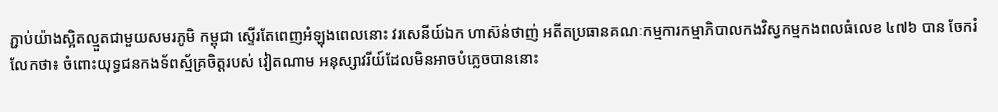ភ្ជាប់យ៉ាងស្អិតល្មួតជាមួយសមរភូមិ កម្ពុជា ស្ទើរតែពេញអំឡុងពេលនោះ វរសេនីយ៍ឯក ហាស៊ន់ថាញ់ អតីតប្រធានគណៈកម្មការកម្មាភិបាលកងវិស្វកម្មកងពលធំលេខ ៤៧៦ បាន ចែករំលែកថា៖ ចំពោះយុទ្ធជនកងទ័ពស្ម័គ្រចិត្តរបស់ វៀតណាម អនុស្សាវរីយ៍ដែលមិនអាចបំភ្លេចបាននោះ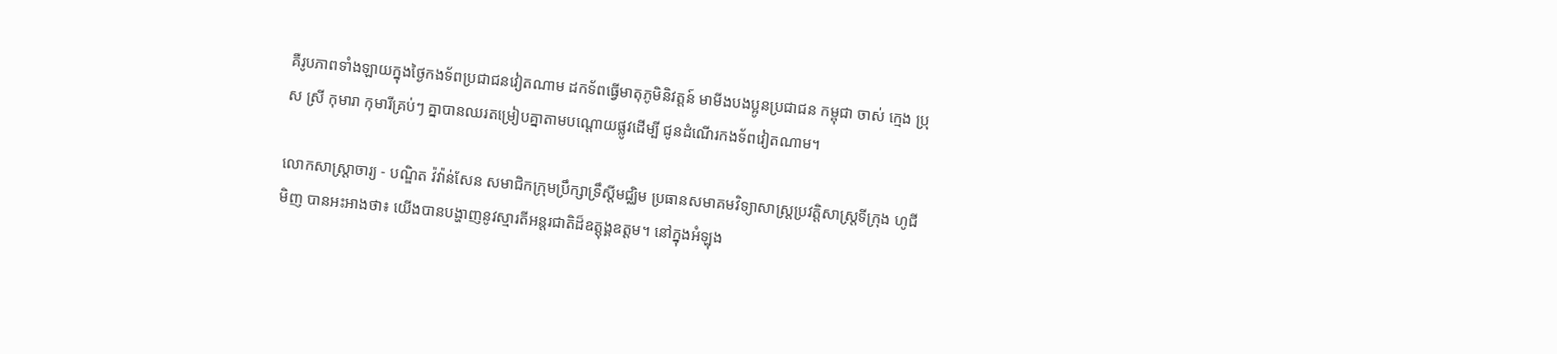គឺរូបភាពទាំងឡាយក្នុងថ្ងៃកងទ័ពប្រជាជនវៀតណាម ដកទ័ពធ្វើមាតុភូមិនិវត្តន៍ មាមីងបងប្អូនប្រជាជន កម្ពុជា ចាស់ ក្មេង ប្រុស ស្រី កុមារា កុមារីគ្រប់ៗ គ្នាបានឈរតម្រៀបគ្នាតាមបណ្តោយផ្លូវដើម្បី ជូនដំណើរកងទ័ពវៀតណាម។

លោកសាស្រ្តាចារ្យ - បណ្ឌិត វ៉វ៉ាន់សែន សមាជិកក្រុមប្រឹក្សាទ្រឹស្តីមជ្ឈិម ប្រធានសមាគមវិទ្យាសាស្រ្តប្រវត្តិសាស្ត្រទីក្រុង ហូជីមិញ បានអះអាងថា៖ យើងបានបង្ហាញនូវស្មារតីអន្តរជាតិដ៏ឧត្តុង្គឧត្តម។ នៅក្នុងអំឡុង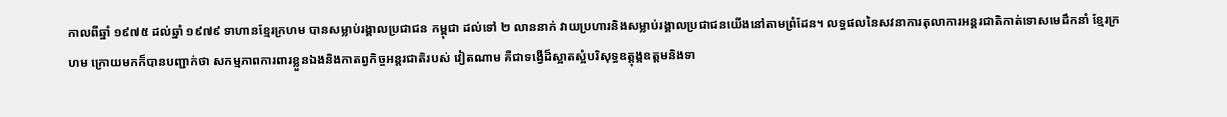កាលពីឆ្នាំ ១៩៧៥ ដល់ឆ្នាំ ១៩៧៩ ទាហានខ្មែរក្រហម បានសម្លាប់រង្គាលប្រជាជន កម្ពុជា ដល់ទៅ ២ លាននាក់ វាយប្រហារនិងសម្លាប់រង្គាលប្រជាជនយើងនៅតាមព្រំដែន។ លទ្ធផលនៃសវនាការតុលាការអន្តរជាតិកាត់ទោសមេដឹកនាំ ខ្មែរក្រហម ក្រោយមកក៏បានបញ្ជាក់ថា សកម្មភាពការពារខ្លួនឯងនិងកាតព្វកិច្ចអន្តរជាតិរបស់ វៀតណាម គឺជាទង្វើដ៏ស្អាតស្អំបរិសុទ្ធឧត្តុង្គឧត្តមនិងទា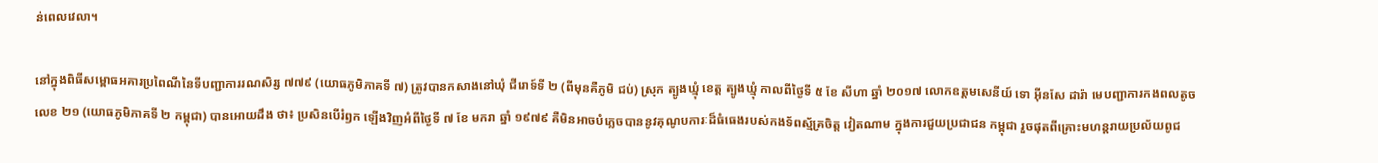ន់ពេលវេលា។

នៅក្នុងពិធីសម្ពោធអគារប្រពៃណីនៃទីបញ្ជាការរណសិរ្ស ៧៧៩ (យោធភូមិភាគទី ៧) ត្រូវបានកសាងនៅឃុំ ជីរោទ៍ទី ២ (ពីមុនគឺភូមិ ជប់) ស្រុក ត្បូងឃ្មុំ ខេត្ត ត្បូងឃ្មុំ កាលពីថ្ងៃទី ៥ ខែ សីហា ឆ្នាំ ២០១៧ លោកឧត្តមសេនីយ៍ ទោ អ៊ីនសែ ដារ៉ា មេបញ្ជាការកងពលតូចលេខ ២១ (យោធភូមិភាគទី ២ កម្ពុជា) បានអោយដឹង ថា៖ ប្រសិនបើរំឭក ឡើងវិញអំពីថ្ងៃទី ៧ ខែ មករា ឆ្នាំ ១៩៧៩ គឺមិនអាចបំភ្លេចបាននូវគុណូបការៈដ៏ធំធេងរបស់កងទ័ពស្ម័គ្រចិត្ត វៀតណាម ក្នុងការជួយប្រជាជន កម្ពុជា រួចផុតពីគ្រោះមហន្តរាយប្រល័យពូជ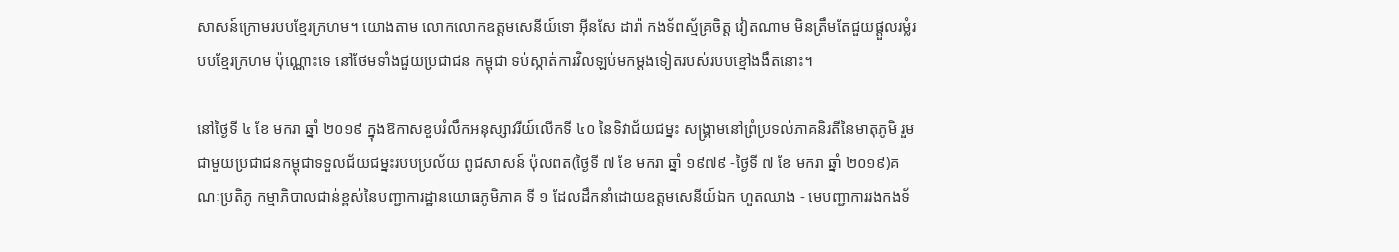សាសន៍ក្រោមរបបខ្មែរក្រហម។ យោងតាម លោកលោកឧត្តមសេនីយ៍ទោ អ៊ីនសែ ដារ៉ា កងទ័ពស្ម័គ្រចិត្ត វៀតណាម មិនត្រឹមតែជួយផ្តួលរម្លំរបបខ្មែរក្រហម ប៉ុណ្ណោះទេ នៅថែមទាំងជួយប្រជាជន កម្ពុជា ទប់ស្កាត់ការវិលឡប់មកម្ដងទៀតរបស់របបខ្មៅងងឹតនោះ។

នៅថ្ងៃទី ៤ ខែ មករា ឆ្នាំ ២០១៩ ក្នុងឱកាសខួបរំលឹកអនុស្សាវរីយ៍លើកទី ៤០ នៃទិវាជ័យជម្នះ សង្គ្រាមនៅព្រំប្រទល់ភាគនិរតីនៃមាតុភូមិ រួមជាមួយប្រជាជនកម្ពុជាទទួលជ័យជម្នះរបបប្រល័យ ពូជសាសន៍ ប៉ុលពត(ថ្ងៃទី ៧ ខែ មករា ឆ្នាំ ១៩៧៩ -ថ្ងៃទី ៧ ខែ មករា ឆ្នាំ ២០១៩)គណៈប្រតិភូ កម្មាភិបាលជាន់ខ្ពស់នៃបញ្ជាការដ្ឋានយោធភូមិភាគ ទី ១ ដែលដឹកនាំដោយឧត្តមសេនីយ៍ឯក ហួតឈាង - មេបញ្ជាការរងកងទ័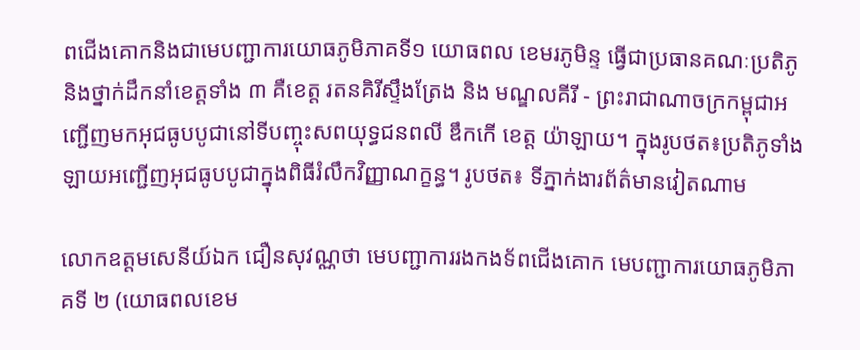ពជើងគោកនិងជាមេបញ្ជាការយោធភូមិភាគទី១ យោធពល ខេមរភូមិន្ទ ធ្វើជាប្រធានគណៈប្រតិភូនិងថ្នាក់ដឹកនាំខេត្តទាំង ៣ គឺខេត្ត រតនគិរីស្ទឹងត្រែង និង មណ្ឌលគីរី - ព្រះរាជាណាចក្រកម្ពុជាអញ្ជើញមកអុជធូបបូជានៅទីបញ្ចុះសពយុទ្ធជនពលី ឌឹកកើ ខេត្ត យ៉ាឡាយ។ ក្នុងរូបថត៖ប្រតិភូទាំងឡាយអញ្ជើញអុជធូបបូជាក្នុងពិធីរំលឹកវិញ្ញាណក្ខន្ធ។ រូបថត៖ ទីភ្នាក់ងារព័ត៌មានវៀតណាម

លោកឧត្តមសេនីយ៍ឯក ជឿនសុវណ្ណថា មេបញ្ជាការរងកងទ័ពជើងគោក មេបញ្ជាការយោធភូមិភាគទី ២ (យោធពលខេម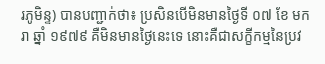រភូមិន្ទ) បានបញ្ជាក់ថា៖ ប្រសិនបើមិនមានថ្ងៃទី ០៧ ខែ មករា ឆ្នាំ ១៩៧៩ គឺមិនមានថ្ងៃនេះទេ នោះគឺជាសក្ខីកម្មនៃប្រវ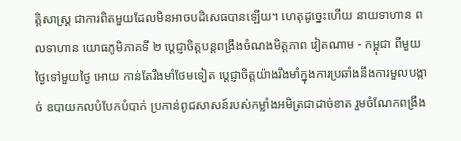ត្តិសាស្ត្រ ជាការពិតមួយដែលមិនអាចបដិសេធបានឡើយ។ ហេតុដូច្នេះហើយ នាយទាហាន ពលទាហាន យោធភូមិភាគទី ២ ប្តេជ្ញាចិត្តបន្តពង្រឹងចំណងមិត្តភាព វៀតណាម - កម្ពុជា ពីមួយថ្ងៃទៅមួយថ្ងៃ អោយ កាន់តែរឹងមាំថែមទៀត ប្តេជ្ញាចិត្តយ៉ាងរឹងមាំក្នុងការប្រឆាំងនឹងការមួលបង្កាច់ ឧបាយកលបំបែកបំបាក់ ប្រកាន់ពូជសាសន៍របស់កម្លាំងអមិត្រជាដាច់ខាត រួមចំណែកពង្រឹង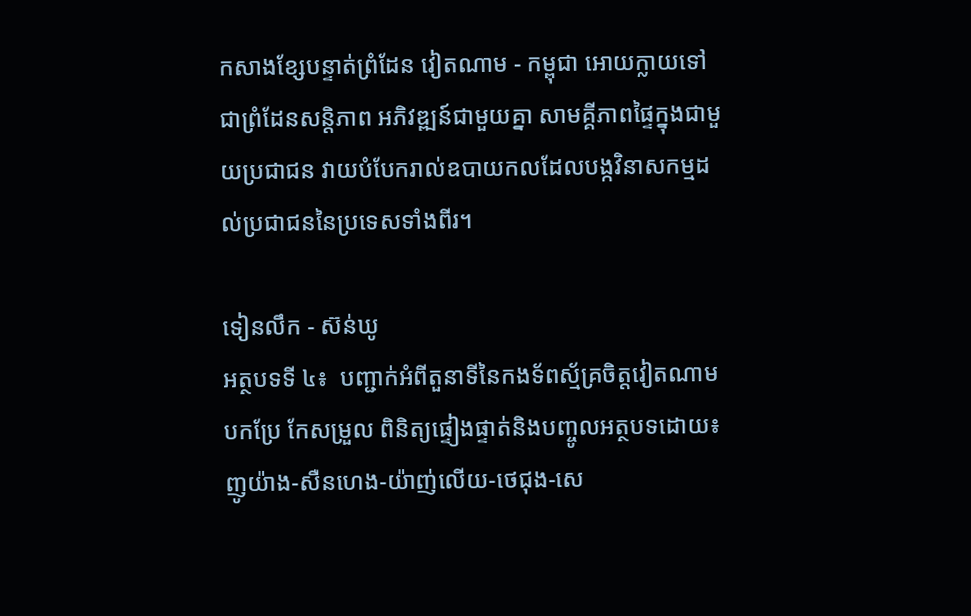កសាងខ្សែបន្ទាត់ព្រំដែន វៀតណាម - កម្ពុជា អោយក្លាយទៅជាព្រំដែនសន្តិភាព អភិវឌ្ឍន៍ជាមួយគ្នា សាមគ្គីភាពផ្ទៃក្នុងជាមួយប្រជាជន វាយបំបែករាល់ឧបាយកលដែលបង្កវិនាសកម្មដល់ប្រជាជននៃប្រទេសទាំងពីរ។

ទៀនលឹក - ស៊ន់ឃូ
អត្ថបទទី ៤៖  បញ្ជាក់អំពីតួនាទីនៃកងទ័ពស្ម័គ្រចិត្តវៀតណាម
បកប្រែ កែសម្រួល ពិនិត្យផ្ទៀងផ្ទាត់និងបញ្ចូលអត្ថបទដោយ៖ ញូយ៉ាង-សឺនហេង-យ៉ាញ់លើយ-ថេជុង-សេ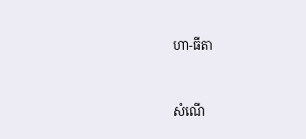ហា-ធីតា


សំណើ